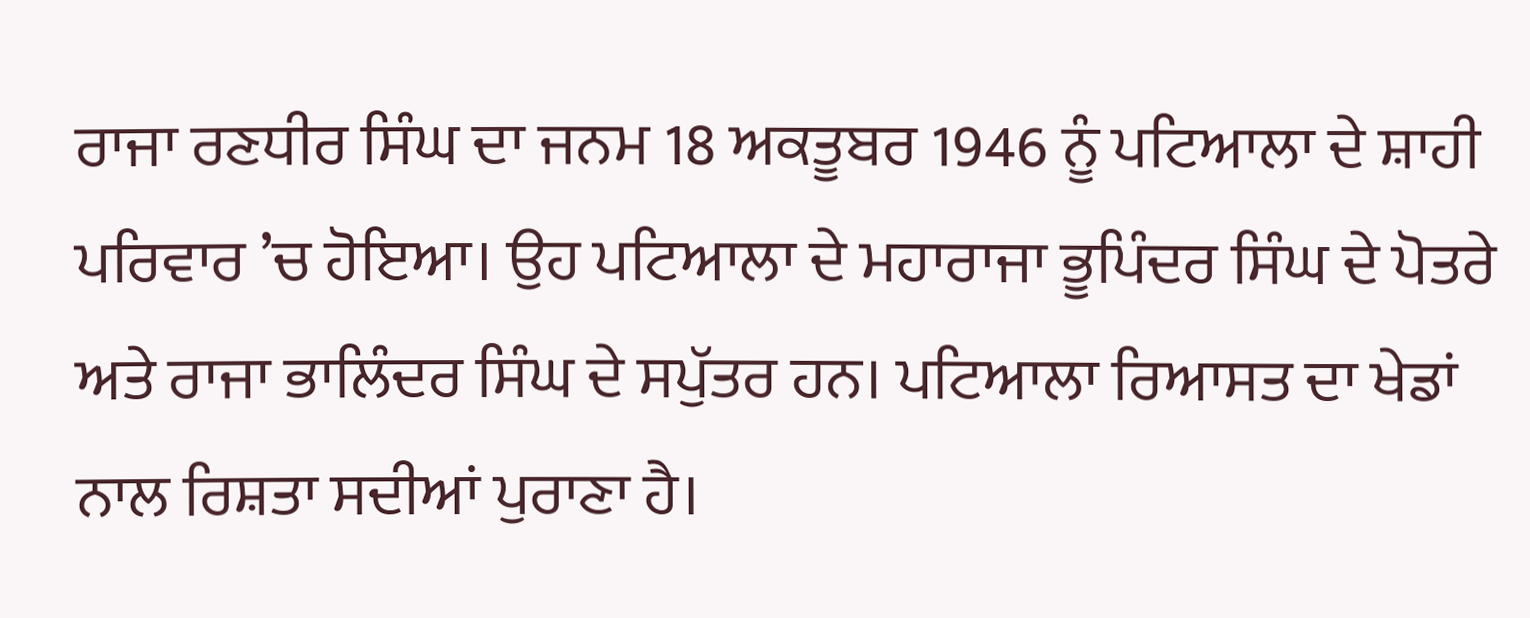ਰਾਜਾ ਰਣਧੀਰ ਸਿੰਘ ਦਾ ਜਨਮ 18 ਅਕਤੂਬਰ 1946 ਨੂੰ ਪਟਿਆਲਾ ਦੇ ਸ਼ਾਹੀ ਪਰਿਵਾਰ ’ਚ ਹੋਇਆ। ਉਹ ਪਟਿਆਲਾ ਦੇ ਮਹਾਰਾਜਾ ਭੂਪਿੰਦਰ ਸਿੰਘ ਦੇ ਪੋਤਰੇ ਅਤੇ ਰਾਜਾ ਭਾਲਿੰਦਰ ਸਿੰਘ ਦੇ ਸਪੁੱਤਰ ਹਨ। ਪਟਿਆਲਾ ਰਿਆਸਤ ਦਾ ਖੇਡਾਂ ਨਾਲ ਰਿਸ਼ਤਾ ਸਦੀਆਂ ਪੁਰਾਣਾ ਹੈ।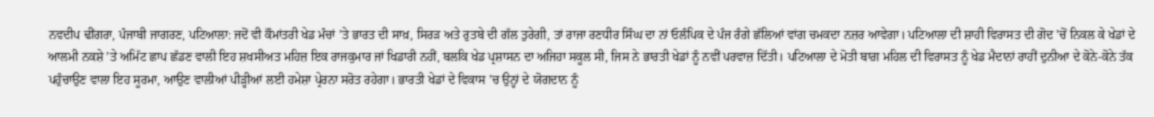ਨਵਦੀਪ ਢੀਂਗਰਾ, ਪੰਜਾਬੀ ਜਾਗਰਣ, ਪਟਿਆਲਾ: ਜਦੋਂ ਵੀ ਕੌਮਾਂਤਰੀ ਖੇਡ ਮੰਚਾਂ ’ਤੇ ਭਾਰਤ ਦੀ ਸਾਖ਼, ਸਿਰੜ ਅਤੇ ਰੁਤਬੇ ਦੀ ਗੱਲ ਤੁਰੇਗੀ, ਤਾਂ ਰਾਜਾ ਰਣਧੀਰ ਸਿੰਘ ਦਾ ਨਾਂ ਓਲੰਪਿਕ ਦੇ ਪੰਜ ਰੰਗੇ ਛੱਲਿਆਂ ਵਾਂਗ ਚਮਕਦਾ ਨਜ਼ਰ ਆਵੇਗਾ। ਪਟਿਆਲਾ ਦੀ ਸ਼ਾਹੀ ਵਿਰਾਸਤ ਦੀ ਗੋਦ ’ਚੋਂ ਨਿਕਲ ਕੇ ਖੇਡਾਂ ਦੇ ਆਲਮੀ ਨਕਸ਼ੇ ’ਤੇ ਅਮਿੱਟ ਛਾਪ ਛੱਡਣ ਵਾਲੀ ਇਹ ਸ਼ਖਸੀਅਤ ਮਹਿਜ਼ ਇਕ ਰਾਜਕੁਮਾਰ ਜਾਂ ਖਿਡਾਰੀ ਨਹੀਂ, ਬਲਕਿ ਖੇਡ ਪ੍ਰਸ਼ਾਸਨ ਦਾ ਅਜਿਹਾ ਸਕੂਲ ਸੀ, ਜਿਸ ਨੇ ਭਾਰਤੀ ਖੇਡਾਂ ਨੂੰ ਨਵੀਂ ਪਰਵਾਜ਼ ਦਿੱਤੀ। ਪਟਿਆਲਾ ਦੇ ਮੋਤੀ ਬਾਗ਼ ਮਹਿਲ ਦੀ ਵਿਰਾਸਤ ਨੂੰ ਖੇਡ ਮੈਦਾਨਾਂ ਰਾਹੀਂ ਦੁਨੀਆ ਦੇ ਕੋਨੇ-ਕੋਨੇ ਤੱਕ ਪਹੁੰਚਾਉਣ ਵਾਲਾ ਇਹ ਸੂਰਮਾ, ਆਉਣ ਵਾਲੀਆਂ ਪੀੜ੍ਹੀਆਂ ਲਈ ਹਮੇਸ਼ਾ ਪ੍ਰੇਰਨਾ ਸਰੋਤ ਰਹੇਗਾ। ਭਾਰਤੀ ਖੇਡਾਂ ਦੇ ਵਿਕਾਸ ’ਚ ਉਨ੍ਹਾਂ ਦੇ ਯੋਗਦਾਨ ਨੂੰ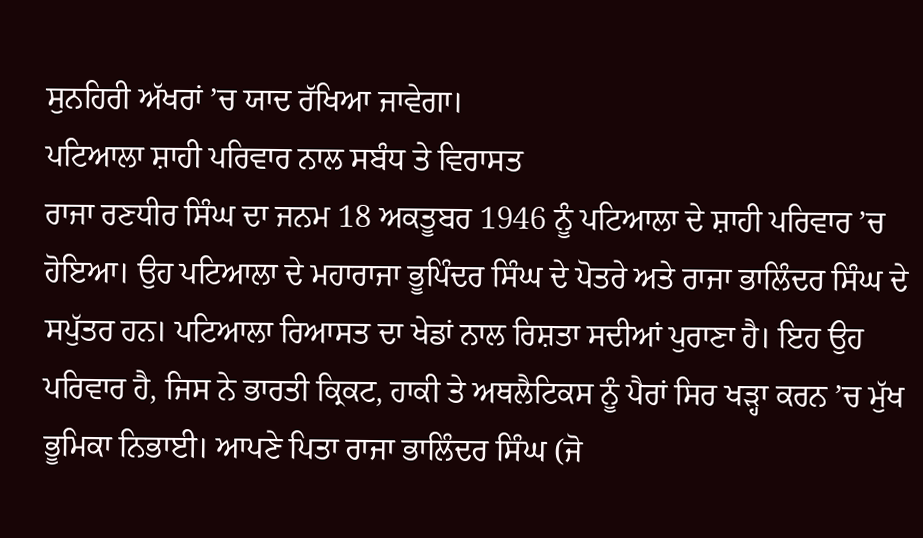ਸੁਨਹਿਰੀ ਅੱਖਰਾਂ ’ਚ ਯਾਦ ਰੱਖਿਆ ਜਾਵੇਗਾ।
ਪਟਿਆਲਾ ਸ਼ਾਹੀ ਪਰਿਵਾਰ ਨਾਲ ਸਬੰਧ ਤੇ ਵਿਰਾਸਤ
ਰਾਜਾ ਰਣਧੀਰ ਸਿੰਘ ਦਾ ਜਨਮ 18 ਅਕਤੂਬਰ 1946 ਨੂੰ ਪਟਿਆਲਾ ਦੇ ਸ਼ਾਹੀ ਪਰਿਵਾਰ ’ਚ ਹੋਇਆ। ਉਹ ਪਟਿਆਲਾ ਦੇ ਮਹਾਰਾਜਾ ਭੂਪਿੰਦਰ ਸਿੰਘ ਦੇ ਪੋਤਰੇ ਅਤੇ ਰਾਜਾ ਭਾਲਿੰਦਰ ਸਿੰਘ ਦੇ ਸਪੁੱਤਰ ਹਨ। ਪਟਿਆਲਾ ਰਿਆਸਤ ਦਾ ਖੇਡਾਂ ਨਾਲ ਰਿਸ਼ਤਾ ਸਦੀਆਂ ਪੁਰਾਣਾ ਹੈ। ਇਹ ਉਹ ਪਰਿਵਾਰ ਹੈ, ਜਿਸ ਨੇ ਭਾਰਤੀ ਕ੍ਰਿਕਟ, ਹਾਕੀ ਤੇ ਅਥਲੈਟਿਕਸ ਨੂੰ ਪੈਰਾਂ ਸਿਰ ਖੜ੍ਹਾ ਕਰਨ ’ਚ ਮੁੱਖ ਭੂਮਿਕਾ ਨਿਭਾਈ। ਆਪਣੇ ਪਿਤਾ ਰਾਜਾ ਭਾਲਿੰਦਰ ਸਿੰਘ (ਜੋ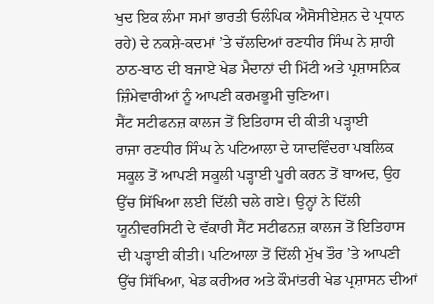ਖੁਦ ਇਕ ਲੰਮਾ ਸਮਾਂ ਭਾਰਤੀ ਓਲੰਪਿਕ ਐਸੋਸੀਏਸ਼ਨ ਦੇ ਪ੍ਰਧਾਨ ਰਹੇ) ਦੇ ਨਕਸ਼ੇ-ਕਦਮਾਂ ’ਤੇ ਚੱਲਦਿਆਂ ਰਣਧੀਰ ਸਿੰਘ ਨੇ ਸ਼ਾਹੀ ਠਾਠ-ਬਾਠ ਦੀ ਬਜਾਏ ਖੇਡ ਮੈਦਾਨਾਂ ਦੀ ਮਿੱਟੀ ਅਤੇ ਪ੍ਰਸ਼ਾਸਨਿਕ ਜ਼ਿੰਮੇਵਾਰੀਆਂ ਨੂੰ ਆਪਣੀ ਕਰਮਭੂਮੀ ਚੁਣਿਆ।
ਸੈਂਟ ਸਟੀਫਨਜ਼ ਕਾਲਜ ਤੋਂ ਇਤਿਹਾਸ ਦੀ ਕੀਤੀ ਪੜ੍ਹਾਈ
ਰਾਜਾ ਰਣਧੀਰ ਸਿੰਘ ਨੇ ਪਟਿਆਲਾ ਦੇ ਯਾਦਵਿੰਦਰਾ ਪਬਲਿਕ ਸਕੂਲ ਤੋਂ ਆਪਣੀ ਸਕੂਲੀ ਪੜ੍ਹਾਈ ਪੂਰੀ ਕਰਨ ਤੋਂ ਬਾਅਦ, ਉਹ ਉੱਚ ਸਿੱਖਿਆ ਲਈ ਦਿੱਲੀ ਚਲੇ ਗਏ। ਉਨ੍ਹਾਂ ਨੇ ਦਿੱਲੀ ਯੂਨੀਵਰਸਿਟੀ ਦੇ ਵੱਕਾਰੀ ਸੈਂਟ ਸਟੀਫਨਜ਼ ਕਾਲਜ ਤੋਂ ਇਤਿਹਾਸ ਦੀ ਪੜ੍ਹਾਈ ਕੀਤੀ। ਪਟਿਆਲਾ ਤੋਂ ਦਿੱਲੀ ਮੁੱਖ ਤੌਰ ’ਤੇ ਆਪਣੀ ਉੱਚ ਸਿੱਖਿਆ, ਖੇਡ ਕਰੀਅਰ ਅਤੇ ਕੌਮਾਂਤਰੀ ਖੇਡ ਪ੍ਰਸ਼ਾਸਨ ਦੀਆਂ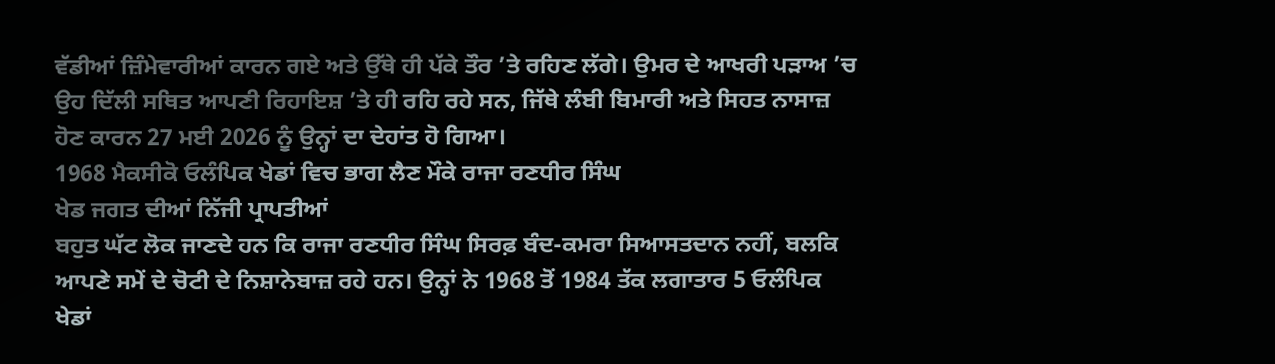ਵੱਡੀਆਂ ਜ਼ਿੰਮੇਵਾਰੀਆਂ ਕਾਰਨ ਗਏ ਅਤੇ ਉੱਥੇ ਹੀ ਪੱਕੇ ਤੌਰ ’ਤੇ ਰਹਿਣ ਲੱਗੇ। ਉਮਰ ਦੇ ਆਖਰੀ ਪੜਾਅ ’ਚ ਉਹ ਦਿੱਲੀ ਸਥਿਤ ਆਪਣੀ ਰਿਹਾਇਸ਼ ’ਤੇ ਹੀ ਰਹਿ ਰਹੇ ਸਨ, ਜਿੱਥੇ ਲੰਬੀ ਬਿਮਾਰੀ ਅਤੇ ਸਿਹਤ ਨਾਸਾਜ਼ ਹੋਣ ਕਾਰਨ 27 ਮਈ 2026 ਨੂੰ ਉਨ੍ਹਾਂ ਦਾ ਦੇਹਾਂਤ ਹੋ ਗਿਆ।
1968 ਮੈਕਸੀਕੋ ਓਲੰਪਿਕ ਖੇਡਾਂ ਵਿਚ ਭਾਗ ਲੈਣ ਮੌਕੇ ਰਾਜਾ ਰਣਧੀਰ ਸਿੰਘ
ਖੇਡ ਜਗਤ ਦੀਆਂ ਨਿੱਜੀ ਪ੍ਰਾਪਤੀਆਂ
ਬਹੁਤ ਘੱਟ ਲੋਕ ਜਾਣਦੇ ਹਨ ਕਿ ਰਾਜਾ ਰਣਧੀਰ ਸਿੰਘ ਸਿਰਫ਼ ਬੰਦ-ਕਮਰਾ ਸਿਆਸਤਦਾਨ ਨਹੀਂ, ਬਲਕਿ ਆਪਣੇ ਸਮੇਂ ਦੇ ਚੋਟੀ ਦੇ ਨਿਸ਼ਾਨੇਬਾਜ਼ ਰਹੇ ਹਨ। ਉਨ੍ਹਾਂ ਨੇ 1968 ਤੋਂ 1984 ਤੱਕ ਲਗਾਤਾਰ 5 ਓਲੰਪਿਕ ਖੇਡਾਂ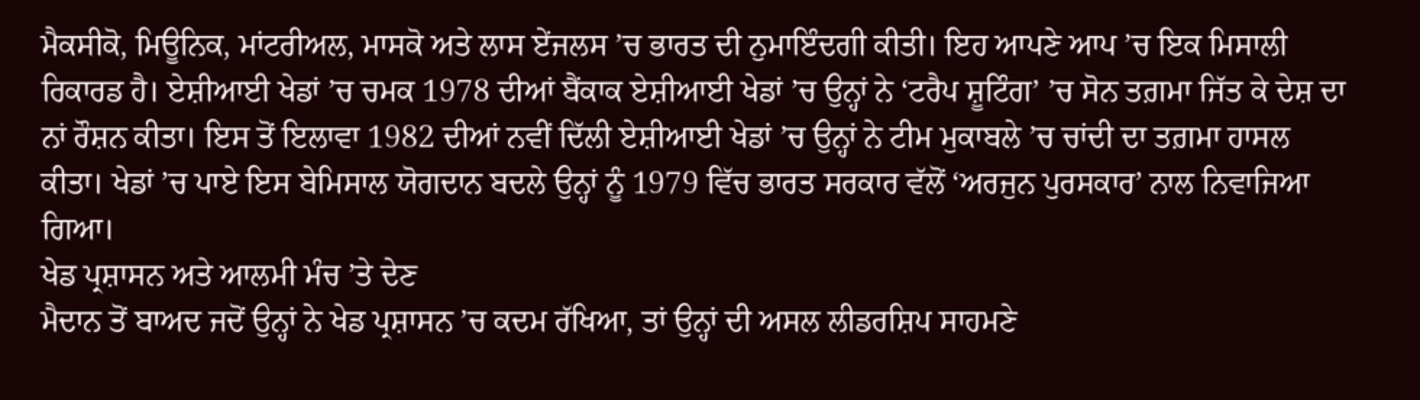ਮੈਕਸੀਕੋ, ਮਿਊਨਿਕ, ਮਾਂਟਰੀਅਲ, ਮਾਸਕੋ ਅਤੇ ਲਾਸ ਏਂਜਲਸ ’ਚ ਭਾਰਤ ਦੀ ਨੁਮਾਇੰਦਗੀ ਕੀਤੀ। ਇਹ ਆਪਣੇ ਆਪ ’ਚ ਇਕ ਮਿਸਾਲੀ ਰਿਕਾਰਡ ਹੈ। ਏਸ਼ੀਆਈ ਖੇਡਾਂ ’ਚ ਚਮਕ 1978 ਦੀਆਂ ਬੈਂਕਾਕ ਏਸ਼ੀਆਈ ਖੇਡਾਂ ’ਚ ਉਨ੍ਹਾਂ ਨੇ ‘ਟਰੈਪ ਸ਼ੂਟਿੰਗ’ ’ਚ ਸੋਨ ਤਗ਼ਮਾ ਜਿੱਤ ਕੇ ਦੇਸ਼ ਦਾ ਨਾਂ ਰੌਸ਼ਨ ਕੀਤਾ। ਇਸ ਤੋਂ ਇਲਾਵਾ 1982 ਦੀਆਂ ਨਵੀਂ ਦਿੱਲੀ ਏਸ਼ੀਆਈ ਖੇਡਾਂ ’ਚ ਉਨ੍ਹਾਂ ਨੇ ਟੀਮ ਮੁਕਾਬਲੇ ’ਚ ਚਾਂਦੀ ਦਾ ਤਗ਼ਮਾ ਹਾਸਲ ਕੀਤਾ। ਖੇਡਾਂ ’ਚ ਪਾਏ ਇਸ ਬੇਮਿਸਾਲ ਯੋਗਦਾਨ ਬਦਲੇ ਉਨ੍ਹਾਂ ਨੂੰ 1979 ਵਿੱਚ ਭਾਰਤ ਸਰਕਾਰ ਵੱਲੋਂ ‘ਅਰਜੁਨ ਪੁਰਸਕਾਰ’ ਨਾਲ ਨਿਵਾਜਿਆ ਗਿਆ।
ਖੇਡ ਪ੍ਰਸ਼ਾਸਨ ਅਤੇ ਆਲਮੀ ਮੰਚ ’ਤੇ ਦੇਣ
ਮੈਦਾਨ ਤੋਂ ਬਾਅਦ ਜਦੋਂ ਉਨ੍ਹਾਂ ਨੇ ਖੇਡ ਪ੍ਰਸ਼ਾਸਨ ’ਚ ਕਦਮ ਰੱਖਿਆ, ਤਾਂ ਉਨ੍ਹਾਂ ਦੀ ਅਸਲ ਲੀਡਰਸ਼ਿਪ ਸਾਹਮਣੇ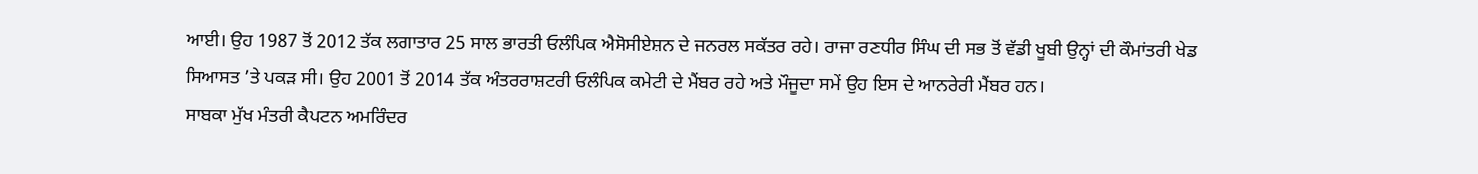ਆਈ। ਉਹ 1987 ਤੋਂ 2012 ਤੱਕ ਲਗਾਤਾਰ 25 ਸਾਲ ਭਾਰਤੀ ਓਲੰਪਿਕ ਐਸੋਸੀਏਸ਼ਨ ਦੇ ਜਨਰਲ ਸਕੱਤਰ ਰਹੇ। ਰਾਜਾ ਰਣਧੀਰ ਸਿੰਘ ਦੀ ਸਭ ਤੋਂ ਵੱਡੀ ਖੂਬੀ ਉਨ੍ਹਾਂ ਦੀ ਕੌਮਾਂਤਰੀ ਖੇਡ ਸਿਆਸਤ ’ਤੇ ਪਕੜ ਸੀ। ਉਹ 2001 ਤੋਂ 2014 ਤੱਕ ਅੰਤਰਰਾਸ਼ਟਰੀ ਓਲੰਪਿਕ ਕਮੇਟੀ ਦੇ ਮੈਂਬਰ ਰਹੇ ਅਤੇ ਮੌਜੂਦਾ ਸਮੇਂ ਉਹ ਇਸ ਦੇ ਆਨਰੇਰੀ ਮੈਂਬਰ ਹਨ।
ਸਾਬਕਾ ਮੁੱਖ ਮੰਤਰੀ ਕੈਪਟਨ ਅਮਰਿੰਦਰ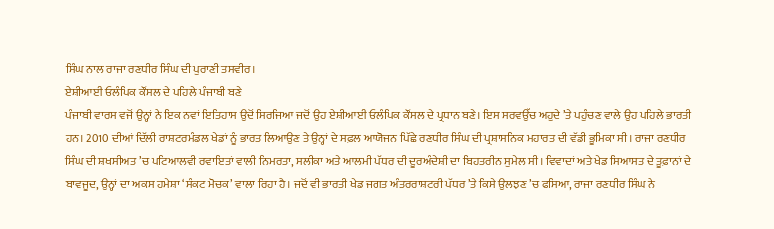ਸਿੰਘ ਨਾਲ ਰਾਜਾ ਰਣਧੀਰ ਸਿੰਘ ਦੀ ਪੁਰਾਣੀ ਤਸਵੀਰ।
ਏਸ਼ੀਆਈ ਓਲੰਪਿਕ ਕੌਂਸਲ ਦੇ ਪਹਿਲੇ ਪੰਜਾਬੀ ਬਣੇ
ਪੰਜਾਬੀ ਵਾਰਸ ਵਜੋਂ ਉਨ੍ਹਾਂ ਨੇ ਇਕ ਨਵਾਂ ਇਤਿਹਾਸ ਉਦੋਂ ਸਿਰਜਿਆ ਜਦੋਂ ਉਹ ਏਸ਼ੀਆਈ ਓਲੰਪਿਕ ਕੌਂਸਲ ਦੇ ਪ੍ਰਧਾਨ ਬਣੇ। ਇਸ ਸਰਵਉੱਚ ਅਹੁਦੇ ’ਤੇ ਪਹੁੰਚਣ ਵਾਲੇ ਉਹ ਪਹਿਲੇ ਭਾਰਤੀ ਹਨ। 2010 ਦੀਆਂ ਦਿੱਲੀ ਰਾਸ਼ਟਰਮੰਡਲ ਖੇਡਾਂ ਨੂੰ ਭਾਰਤ ਲਿਆਉਣ ਤੇ ਉਨ੍ਹਾਂ ਦੇ ਸਫ਼ਲ ਆਯੋਜਨ ਪਿੱਛੇ ਰਣਧੀਰ ਸਿੰਘ ਦੀ ਪ੍ਰਸ਼ਾਸਨਿਕ ਮਹਾਰਤ ਦੀ ਵੱਡੀ ਭੂਮਿਕਾ ਸੀ। ਰਾਜਾ ਰਣਧੀਰ ਸਿੰਘ ਦੀ ਸ਼ਖਸੀਅਤ ’ਚ ਪਟਿਆਲਵੀ ਰਵਾਇਤਾਂ ਵਾਲੀ ਨਿਮਰਤਾ, ਸਲੀਕਾ ਅਤੇ ਆਲਮੀ ਪੱਧਰ ਦੀ ਦੂਰਅੰਦੇਸ਼ੀ ਦਾ ਬਿਹਤਰੀਨ ਸੁਮੇਲ ਸੀ। ਵਿਵਾਦਾਂ ਅਤੇ ਖੇਡ ਸਿਆਸਤ ਦੇ ਤੂਫ਼ਾਨਾਂ ਦੇ ਬਾਵਜੂਦ, ਉਨ੍ਹਾਂ ਦਾ ਅਕਸ ਹਮੇਸ਼ਾ ‘ਸੰਕਟ ਮੋਚਕ’ ਵਾਲਾ ਰਿਹਾ ਹੈ। ਜਦੋਂ ਵੀ ਭਾਰਤੀ ਖੇਡ ਜਗਤ ਅੰਤਰਰਾਸ਼ਟਰੀ ਪੱਧਰ ’ਤੇ ਕਿਸੇ ਉਲਝਣ ’ਚ ਫਸਿਆ, ਰਾਜਾ ਰਣਧੀਰ ਸਿੰਘ ਨੇ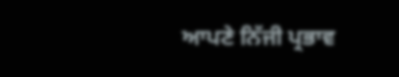ਆਪਣੇ ਨਿੱਜੀ ਪ੍ਰਭਾਵ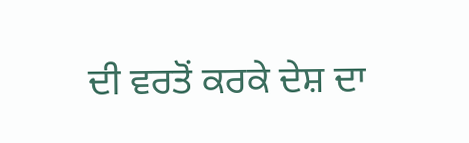ਦੀ ਵਰਤੋਂ ਕਰਕੇ ਦੇਸ਼ ਦਾ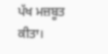ਪੱਖ ਮਜ਼ਬੂਤ ਕੀਤਾ।